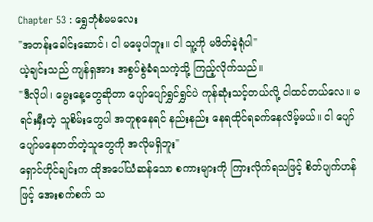Chapter 53 : ရွှေဘုံစံမမလေး
"အတန်းခေါင်းဆောင်၊ ငါ မမေ့ပါဘူး။ ငါ သူ့ကို မဖိတ်ခဲ့ရုံပါ"
ယဲ့ချင်းသည် ကျန်ရှအား အစွပ်စွဲခံရသကဲ့သို့ ကြည့်လိုက်သည်။
"ဒီလိုပါ၊ မွေးနေ့တွေဆိုတာ ပျော်ပျော်ရွှင်ရွှင်ပဲ ကုန်ဆုံးသင့်တယ်လို့ ငါထင်တယ်လေ။ မရင်းနှီးတဲ့ သူစိမ်းတွေပါ အတူစုနေရင် နည်းနည်း နေရထိုင်ရခက်နေလိမ့်မယ်။ ငါ ပျော်ပျော်မနေတတ်တဲ့သူတွေကို အလိုမရှိဘူး"
ရှောင်ဟိုင်ချင်းက ထိုအပေါ်ယံဆန်သော စကားများကို ကြားလိုက်ရသဖြင့် စိတ်ပျက်ဟန်ဖြင့် အေးစက်စက် သ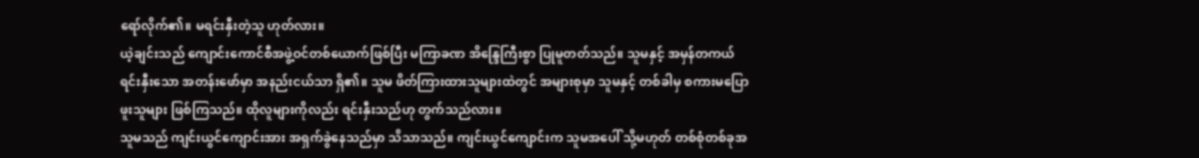ရော်လိုက်၏။ မရင်းနှီးတဲ့သူ ဟုတ်လား။
ယဲ့ချင်းသည် ကျောင်းကောင်စီအဖွဲ့ဝင်တစ်ယောက်ဖြစ်ပြီး မကြာခဏ အိန္ဒြေကြီးစွာ ပြုမူတတ်သည်။ သူမနှင့် အမှန်တကယ် ရင်းနှီးသော အတန်းဖော်မှာ အနည်းငယ်သာ ရှိ၏။ သူမ ဖိတ်ကြားထားသူများထဲတွင် အများစုမှာ သူမနှင့် တစ်ခါမှ စကားမပြောဖူးသူများ ဖြစ်ကြသည်။ ထိုလူများကိုလည်း ရင်းနှီးသည်ဟု တွက်သည်လား။
သူမသည် ကျင်းယွင်ကျောင်းအား အရှက်ခွဲနေသည်မှာ သိသာသည်။ ကျင်းယွင်ကျောင်းက သူမအပေါ် သို့မဟုတ် တစ်စုံတစ်ခုအ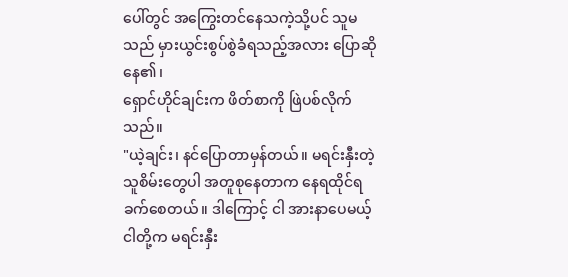ပေါ်တွင် အကြွေးတင်နေသကဲ့သို့ပင် သူမသည် မှားယွင်းစွပ်စွဲခံရသည့်အလား ပြောဆိုနေ၏၊
ရှောင်ဟိုင်ချင်းက ဖိတ်စာကို ဖြဲပစ်လိုက်သည်။
"ယဲ့ချင်း၊ နင်ပြောတာမှန်တယ်။ မရင်းနှီးတဲ့ သူစိမ်းတွေပါ အတူစုနေတာက နေရထိုင်ရခက်စေတယ်။ ဒါကြောင့် ငါ အားနာပေမယ့် ငါတို့က မရင်းနှီး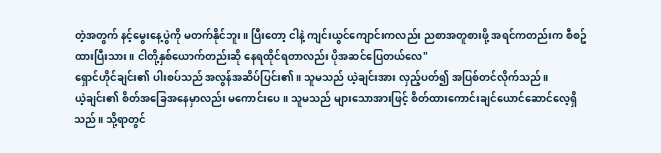တဲ့အတွက် နင့်မွေးနေ့ပွဲကို မတက်နိုင်ဘူး။ ပြီးတော့ ငါနဲ့ ကျင်းယွင်ကျောင်းကလည်း ညစာအတူစားဖို့ အရင်ကတည်းက စီစဥ်ထားပြီးသား။ ငါတို့နှစ်ယောက်တည်းဆို နေရထိုင်ရတာလည်း ပိုအဆင်ပြေတယ်လေ"
ရှောင်ဟိုင်ချင်း၏ ပါးစပ်သည် အလွန်အဆိပ်ပြင်း၏။ သူမသည် ယဲ့ချင်းအား လှည့်ပတ်၍ အပြစ်တင်လိုက်သည်။
ယဲ့ချင်း၏ စိတ်အခြေအနေမှာလည်း မကောင်းပေ။ သူမသည် များသောအားဖြင့် စိတ်ထားကောင်းချင်ယောင်ဆောင်လေ့ရှိသည်။ သို့ရာတွင်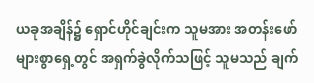ယခုအချိန်၌ ရှောင်ဟိုင်ချင်းက သူမအား အတန်းဖော်များစွာရှေ့တွင် အရှက်ခွဲလိုက်သဖြင့် သူမသည် ချက်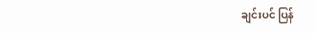ချင်းပင် ပြန်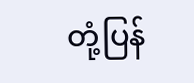တုံ့ပြန်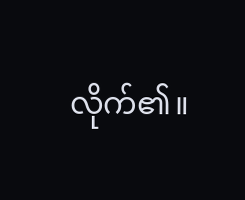လိုက်၏။